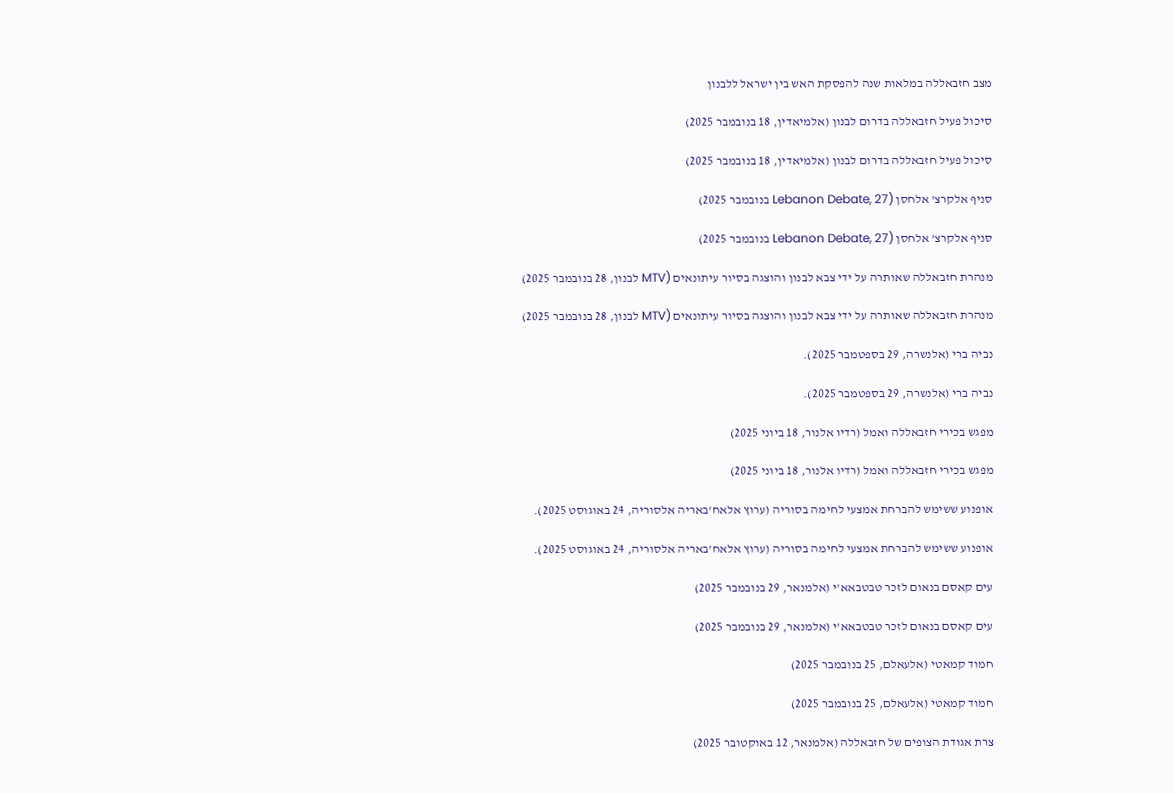מצב חזבאללה במלאות שנה להפסקת האש בין ישראל ללבנון

סיכול פעיל חזבאללה בדרום לבנון (אלמיאדין, 18 בנובמבר 2025)

סיכול פעיל חזבאללה בדרום לבנון (אלמיאדין, 18 בנובמבר 2025)

סניף אלקרצ' אלחסן (Lebanon Debate, 27 בנובמבר 2025)

סניף אלקרצ' אלחסן (Lebanon Debate, 27 בנובמבר 2025)

מנהרת חזבאללה שאותרה על ידי צבא לבנון והוצגה בסיור עיתונאים (MTV לבנון, 28 בנובמבר 2025)

מנהרת חזבאללה שאותרה על ידי צבא לבנון והוצגה בסיור עיתונאים (MTV לבנון, 28 בנובמבר 2025)

נביה ברי (אלנשרה, 29 בספטמבר 2025).

נביה ברי (אלנשרה, 29 בספטמבר 2025).

מפגש בכירי חזבאללה ואמל (רדיו אלנור, 18 ביוני 2025)

מפגש בכירי חזבאללה ואמל (רדיו אלנור, 18 ביוני 2025)

אופנוע ששימש להברחת אמצעי לחימה בסוריה (ערוץ אלאח'באריה אלסוריה, 24 באוגוסט 2025).

אופנוע ששימש להברחת אמצעי לחימה בסוריה (ערוץ אלאח'באריה אלסוריה, 24 באוגוסט 2025).

עים קאסם בנאום לזכר טבטבאא'י (אלמנאר, 29 בנובמבר 2025)

עים קאסם בנאום לזכר טבטבאא'י (אלמנאר, 29 בנובמבר 2025)

חמוד קמאטי (אלעאלם, 25 בנובמבר 2025)

חמוד קמאטי (אלעאלם, 25 בנובמבר 2025)

צרת אגודת הצופים של חזבאללה (אלמנאר, 12 באוקטובר 2025)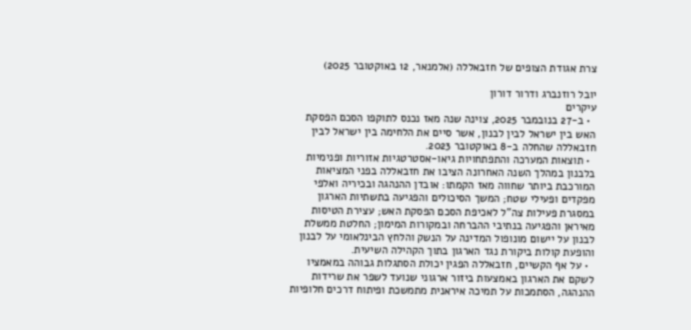צרת אגודת הצופים של חזבאללה (אלמנאר, 12 באוקטובר 2025)

יובל רוזנברג ודרור דורון
עיקרים
  • ב-27 בנובמבר 2025, צוינה שנה מאז נכנס לתוקפו הסכם הפסקת האש בין ישראל לבין לבנון, אשר סיים את הלחימה בין ישראל לבין חזבאללה שהחלה ב-8 באוקטובר 2023.
  • תוצאות המערכה והתפתחויות גיאו-אסטרטגיות אזוריות ופנימיות בלבנון במהלך השנה האחרונה הציבו את חזבאללה בפני המציאות המורכבת ביותר שחווה מאז הקמתו: אובדן ההנהגה ובכיריה ואלפי מפקדים ופעילי שטח; המשך הסיכולים והפגיעה בתשתיות הארגון במסגרת פעילות צה”ל לאכיפת הסכם הפסקת האש; עצירת הטיסות מאיראן והפגיעה בנתיבי ההברחה ובמקורות המימון; החלטת ממשלת לבנון על יישום מונופול המדינה על הנשק והלחץ הבינלאומי על לבנון והופעת קולות ביקורת נגד הארגון בתוך הקהילה השיעית.
  • על אף הקשיים, חזבאללה הפגין יכולת הסתגלות גבוהה במאמציו לשקם את הארגון באמצעות ביזור ארגוני שנועד לשפר את שרידות ההנהגה, הסתמכות על תמיכה איראנית מתמשכת ופיתוח דרכים חלופיות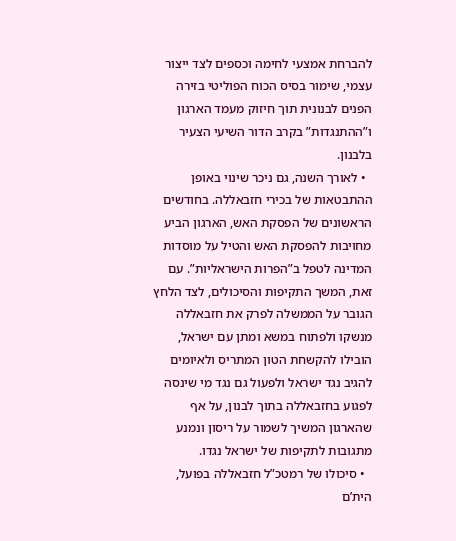להברחת אמצעי לחימה וכספים לצד ייצור עצמי, שימור בסיס הכוח הפוליטי בזירה הפנים לבנונית תוך חיזוק מעמד הארגון ו”ההתנגדות” בקרב הדור השיעי הצעיר בלבנון.
  • לאורך השנה, גם ניכר שינוי באופן ההתבטאות של בכירי חזבאללה. בחודשים הראשונים של הפסקת האש, הארגון הביע מחויבות להפסקת האש והטיל על מוסדות המדינה לטפל ב”הפרות הישראליות”. עם זאת, המשך התקיפות והסיכולים, לצד הלחץ הגובר על הממשלה לפרק את חזבאללה מנשקו ולפתוח במשא ומתן עם ישראל, הובילו להקשחת הטון המתריס ולאיומים להגיב נגד ישראל ולפעול גם נגד מי שינסה לפגוע בחזבאללה בתוך לבנון, על אף שהארגון המשיך לשמור על ריסון ונמנע מתגובות לתקיפות של ישראל נגדו.
  • סיכולו של רמטכ”ל חזבאללה בפועל, הית’ם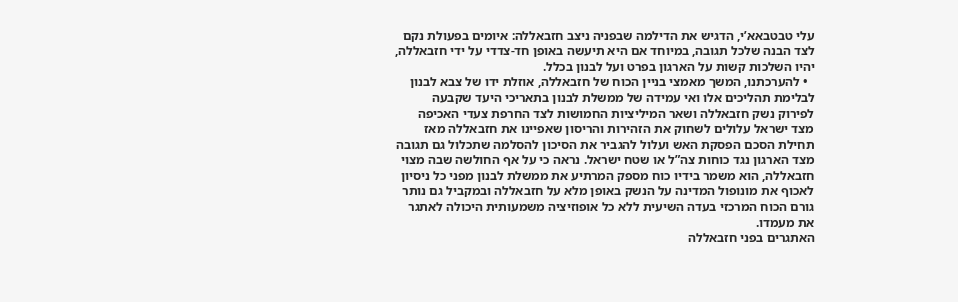עלי טבטבאא’י, הדגיש את הדילמה שבפניה ניצב חזבאללה: איומים בפעולת נקם לצד הבנה שלכל תגובה, במיוחד אם היא תיעשה באופן חד-צדדי על ידי חזבאללה, יהיו השלכות קשות על הארגון בפרט ועל לבנון בכלל.
  • להערכתנו, המשך מאמצי בניין הכוח של חזבאללה, אוזלת ידו של צבא לבנון לבלימת תהליכים אלו ואי עמידה של ממשלת לבנון בתאריכי היעד שקבעה לפירוק נשק חזבאללה ושאר המיליציות החמושות לצד החרפת צעדי האכיפה מצד ישראל עלולים לשחוק את הזהירות והריסון שאפיינו את חזבאללה מאז תחילת הסכם הפסקת האש ועלול להגביר את הסיכון להסלמה שתכלול גם תגובה מצד הארגון נגד כוחות צה”ל או שטח ישראל. נראה כי על אף החולשה שבה מצוי חזבאללה, הוא משמר בידיו כוח מספק המרתיע את ממשלת לבנון מפני כל ניסיון לאכוף את מונופול המדינה על הנשק באופן מלא על חזבאללה ובמקביל גם נותר גורם הכוח המרכזי בעדה השיעית ללא כל אופוזיציה משמעותית היכולה לאתגר את מעמדו.
האתגרים בפני חזבאללה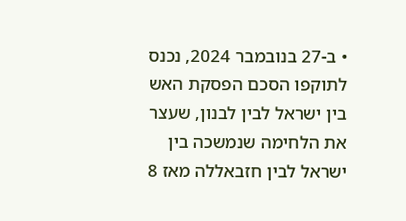• ב-27 בנובמבר 2024, נכנס לתוקפו הסכם הפסקת האש בין ישראל לבין לבנון, שעצר את הלחימה שנמשכה בין ישראל לבין חזבאללה מאז 8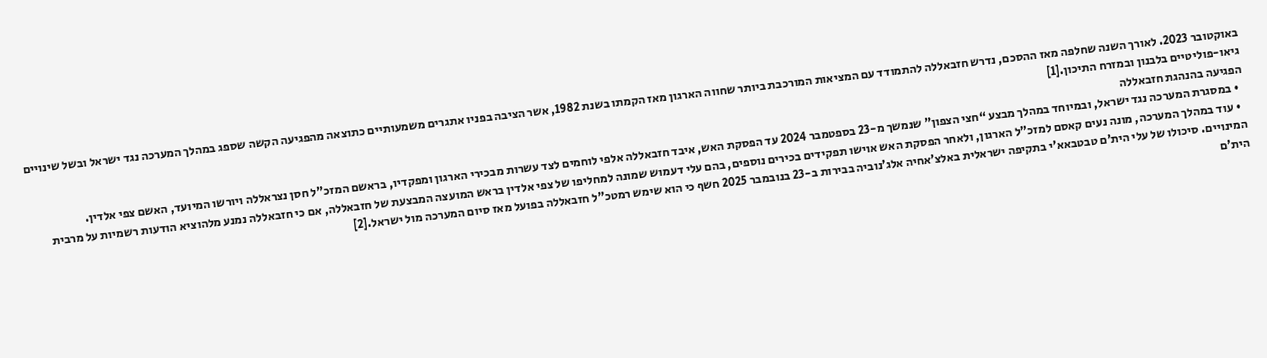באוקטובר 2023. לאורך השנה שחלפה מאז ההסכם, נדרש חזבאללה להתמודד עם המציאות המורכבת ביותר שחווה הארגון מאז הקמתו בשנת 1982, אשר הציבה בפניו אתגרים משמעותיים כתוצאה מהפגיעה הקשה שספג במהלך המערכה נגד ישראל ובשל שינויים גיאו-פוליטיים בלבנון ובמזרח התיכון.[1]
הפגיעה בהנהגת חזבאללה
  • במסגרת המערכה נגד ישראל, ובמיוחד במהלך מבצע “חצי הצפון” שנמשך מ-23 בספטמבר 2024 עד הפסקת האש, איבד חזבאללה אלפי לוחמים לצד עשרות מבכירי הארגון ומפקדיו, בראשם המזכ”ל חסן נצראללה ויורשו המיועד, האשם צפי אלדין.
  • עוד במהלך המערכה, מונה נעים קאסם למזכ”ל הארגון, ולאחר הפסקת האש אוישו תפקידים בכירים נוספים, בהם עלי דעמוש שמונה למחליפו של צפי אלדין בראש המועצה המבצעת של חזבאללה, אם כי חזבאללה נמנע מלהוציא הודעות רשמיות על מרבית המינויים. סיכולו של עלי הית’ם טבטבאא’י בתקיפה ישראלית באלצ’אחיה אלג’נוביה בבירות ב-23 בנובמבר 2025 חשף כי הוא שימש רמטכ”ל חזבאללה בפועל מאז סיום המערכה מול ישראל.[2]
הית'ם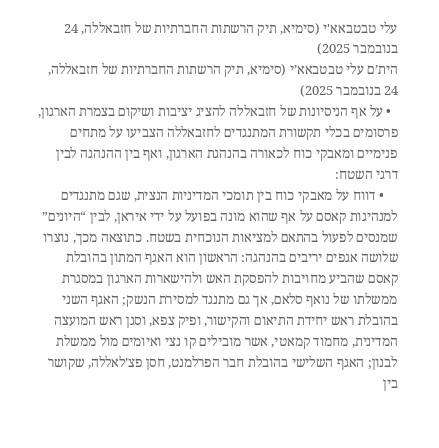עלי טבטבאא'י (סימיא, תיק הרשתות החברתיות של חזבאללה, 24 בנובמבר 2025)
הית’ם עלי טבטבאא’י (סימיא, תיק הרשתות החברתיות של חזבאללה, 24 בנובמבר 2025)
  • על אף הניסיונות של חזבאללה להציג יציבות ושיקום בצמרת הארגון, פרסומים בכלי תקשורת המתנגדים לחזבאללה הצביעו על מתחים פנימיים ומאבקי כוח לכאורה בהנהגת הארגון, ואף בין ההנהגה לבין דרגי השטח:
    • דווח על מאבקי כוח בין תומכי המדיניות הנצית, שגם מתנגדים למנהיגות קאסם על אף שהוא מונה בפועל על ידי איראן, לבין “היונים” שמנסים לפעול בהתאם למציאות הנוכחית בשטח. כתוצאה מכך, נוצרו שלושה אגפים יריבים בהנהגה: הראשון הוא האגף המתון בהובלת קאסם שהביע מחויבות להפסקת האש ולהישארות הארגון במסגרת ממשלתו של נואף סלאם, אך גם מתנגד למסירת הנשק; האגף השני בהובלת ראש יחידת התיאום והקישור, ופיק צפא, וסגן ראש המועצה המדינית, מחמוד קמאטי, אשר מובילים קו נצי ואיומים מול ממשלת לבנון; האגף השלישי בהובלת חבר הפרלמנט, חסן פצ’לאללה, שקושר בין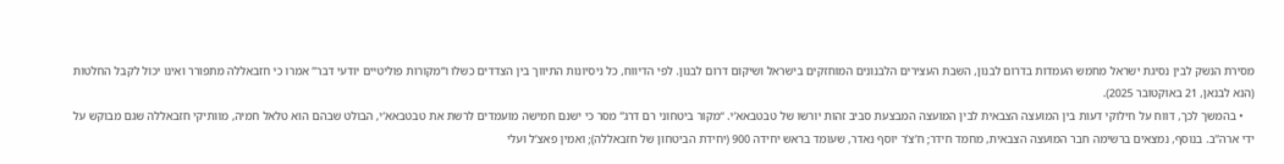מסירת הנשק לבין נסיגת ישראל מחמש העמדות בדרום לבנון, השבת העצירים הלבנונים המוחזקים בישראל ושיקום דרום לבנון. לפי הדיווח, כל ניסיונות התיווך בין הצדדים כשלו ו”מקורות פוליטיים יודעי דבר” אמרו כי חזבאללה מתפורר ואינו יכול לקבל החלטות (הנא לבנאן, 21 באוקטובר 2025).
    • בהמשך לכך, דווח על חילוקי דעות בין המועצה הצבאית לבין המועצה המבצעת סביב זהות יורשו של טבטבאא’י. “מקור ביטחוני רם דרג” מסר כי ישנם חמישה מועמדים לרשת את טבטבאא’י, הבולט שבהם הוא טלאל חמיה, מוותיקי חזבאללה שגם מבוקש על ידי ארה”ב. בנוסף, נמצאים ברשימה חבר המועצה הצבאית, מחמד חידר; ח’צ’ר יוסף נאדר, שעומד בראש יחידה 900 (יחידת הביטחון של חזבאללה); ואמין פאצ’ל ועלי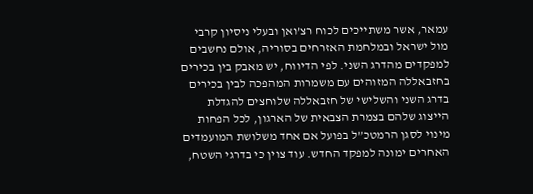עמאר, אשר משתייכים לכוח רצ’ואן ובעלי ניסיון קרבי מול ישראל ובמלחמת האזרחים בסוריה, אולם נחשבים למפקדים מהדרג השני. לפי הדיווח, יש מאבק בין בכירים בחזבאללה המזוהים עם משמרות המהפכה לבין בכירים בדרג השני והשלישי של חזבאללה שלוחצים להגדלת הייצוג שלהם בצמרת הצבאית של הארגון, לכל הפחות מינוי לסגן הרמטכ”ל בפועל אם אחד משלושת המועמדים האחרים ימונה למפקד החדש. עוד צוין כי בדרגי השטח,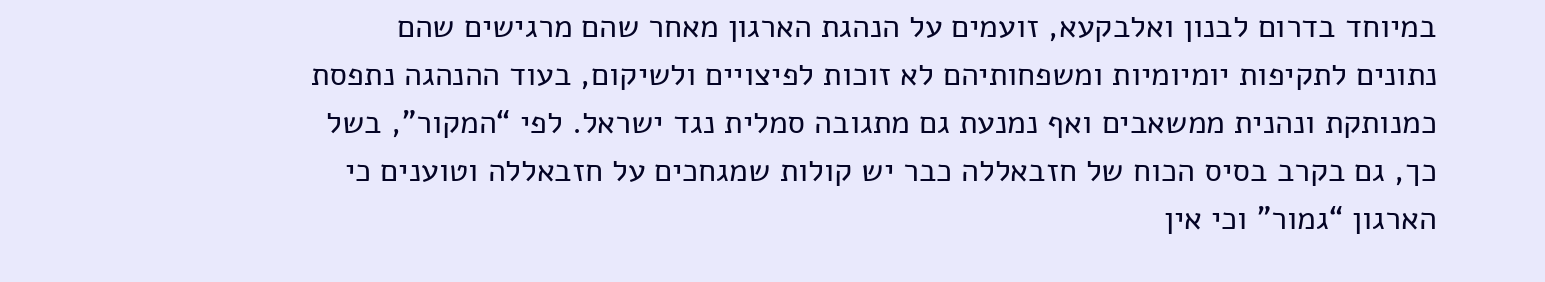במיוחד בדרום לבנון ואלבקעא, זועמים על הנהגת הארגון מאחר שהם מרגישים שהם נתונים לתקיפות יומיומיות ומשפחותיהם לא זוכות לפיצויים ולשיקום, בעוד ההנהגה נתפסת כמנותקת ונהנית ממשאבים ואף נמנעת גם מתגובה סמלית נגד ישראל. לפי “המקור”, בשל כך, גם בקרב בסיס הכוח של חזבאללה כבר יש קולות שמגחכים על חזבאללה וטוענים כי הארגון “גמור” וכי אין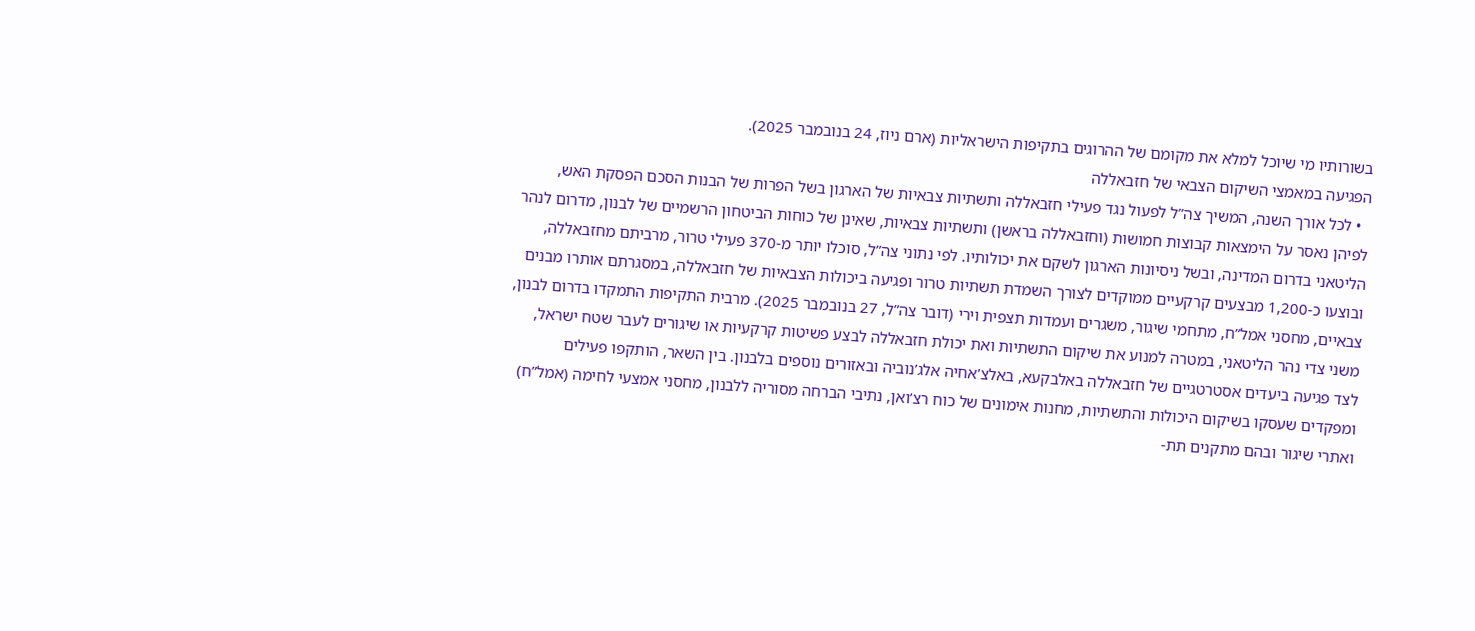בשורותיו מי שיוכל למלא את מקומם של ההרוגים בתקיפות הישראליות (ארם ניוז, 24 בנובמבר 2025).
הפגיעה במאמצי השיקום הצבאי של חזבאללה
  • לכל אורך השנה, המשיך צה”ל לפעול נגד פעילי חזבאללה ותשתיות צבאיות של הארגון בשל הפרות של הבנות הסכם הפסקת האש, לפיהן נאסר על הימצאות קבוצות חמושות (וחזבאללה בראשן) ותשתיות צבאיות, שאינן של כוחות הביטחון הרשמיים של לבנון, מדרום לנהר הליטאני בדרום המדינה, ובשל ניסיונות הארגון לשקם את יכולותיו. לפי נתוני צה”ל, סוכלו יותר מ-370 פעילי טרור, מרביתם מחזבאללה, ובוצעו כ-1,200 מבצעים קרקעיים ממוקדים לצורך השמדת תשתיות טרור ופגיעה ביכולות הצבאיות של חזבאללה, במסגרתם אותרו מבנים צבאיים, מחסני אמל”ח, מתחמי שיגור, משגרים ועמדות תצפית וירי (דובר צה”ל, 27 בנובמבר 2025). מרבית התקיפות התמקדו בדרום לבנון, משני צדי נהר הליטאני, במטרה למנוע את שיקום התשתיות ואת יכולת חזבאללה לבצע פשיטות קרקעיות או שיגורים לעבר שטח ישראל, לצד פגיעה ביעדים אסטרטגיים של חזבאללה באלבקעא, באלצ’אחיה אלג’נוביה ובאזורים נוספים בלבנון. בין השאר, הותקפו פעילים ומפקדים שעסקו בשיקום היכולות והתשתיות, מחנות אימונים של כוח רצ’ואן, נתיבי הברחה מסוריה ללבנון, מחסני אמצעי לחימה (אמל”ח) ואתרי שיגור ובהם מתקנים תת-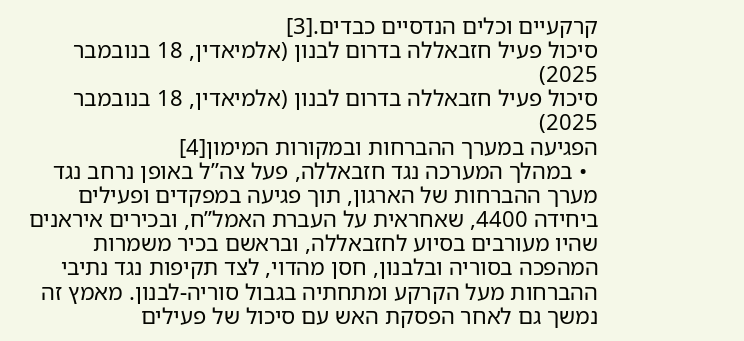קרקעיים וכלים הנדסיים כבדים.[3]
סיכול פעיל חזבאללה בדרום לבנון (אלמיאדין, 18 בנובמבר 2025)
סיכול פעיל חזבאללה בדרום לבנון (אלמיאדין, 18 בנובמבר 2025)
הפגיעה במערך ההברחות ובמקורות המימון[4]
  • במהלך המערכה נגד חזבאללה, פעל צה”ל באופן נרחב נגד מערך ההברחות של הארגון, תוך פגיעה במפקדים ופעילים ביחידה 4400, שאחראית על העברת האמל”ח, ובכירים איראנים שהיו מעורבים בסיוע לחזבאללה, ובראשם בכיר משמרות המהפכה בסוריה ובלבנון, חסן מהדוי, לצד תקיפות נגד נתיבי ההברחות מעל הקרקע ומתחתיה בגבול סוריה-לבנון. מאמץ זה נמשך גם לאחר הפסקת האש עם סיכול של פעילים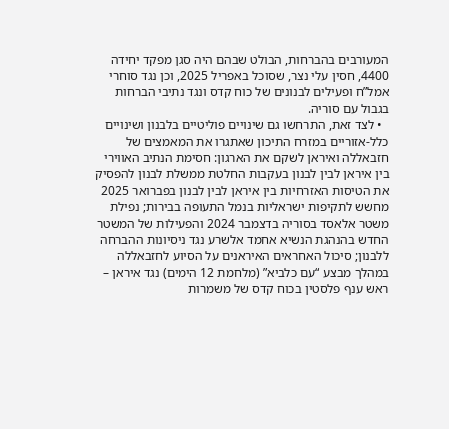המעורבים בהברחות, הבולט שבהם היה סגן מפקד יחידה 4400, חסין עלי נצר, שסוכל באפריל 2025, וכן נגד סוחרי אמל”ח ופעילים לבנונים של כוח קדס ונגד נתיבי הברחות בגבול עם סוריה.
  • לצד זאת, התרחשו גם שינויים פוליטיים בלבנון ושינויים כלל-אזוריים במזרח התיכון שאתגרו את המאמצים של חזבאללה ואיראן לשקם את הארגון: חסימת הנתיב האווירי בין איראן לבין לבנון בעקבות החלטת ממשלת לבנון להפסיק את הטיסות האזרחיות בין איראן לבין לבנון בפברואר 2025 מחשש לתקיפות ישראליות בנמל התעופה בבירות; נפילת משטר אלאסד בסוריה בדצמבר 2024 והפעילות של המשטר החדש בהנהגת הנשיא אחמד אלשרע נגד ניסיונות ההברחה ללבנון; סיכול האחראים האיראנים על הסיוע לחזבאללה במהלך מבצע “עם כלביא” (מלחמת 12 הימים) נגד איראן – ראש ענף פלסטין בכוח קדס של משמרות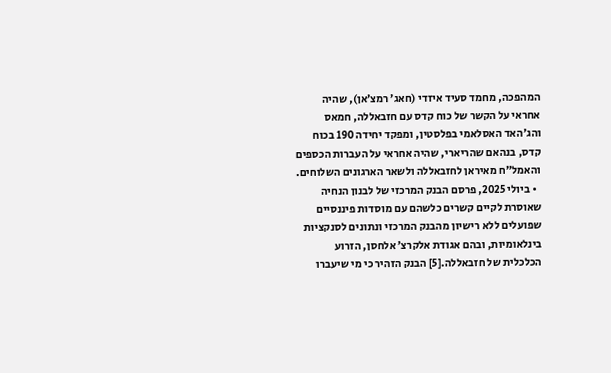המהפכה, מחמד סעיד איזדי (חאג’ רמצ’אן), שהיה אחראי על הקשר של כוח קדס עם חזבאללה, חמאס והג’האד האסלאמי בפלסטין, ומפקד יחידה 190 בכוח קדס, בנהאם שהריארי, שהיה אחראי על העברות הכספים והאמל”ח מאיראן לחזבאללה ולשאר הארגונים השלוחים.
  • ביולי 2025, פרסם הבנק המרכזי של לבנון הנחיה שאוסרת לקיים קשרים כלשהם עם מוסדות פיננסיים שפועלים ללא רישיון מהבנק המרכזי ונתונים לסנקציות בינלאומיות, ובהם אגודת אלקרצ’ אלחסן, הזרוע הכלכלית של חזבאללה.[5] הבנק הזהיר כי מי שיעברו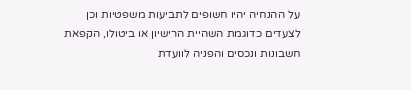על ההנחיה יהיו חשופים לתביעות משפטיות וכן לצעדים כדוגמת השהיית הרישיון או ביטולו, הקפאת חשבונות ונכסים והפניה לוועדת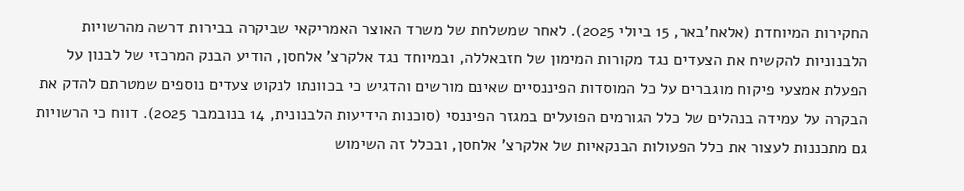החקירות המיוחדת (אלאח’באר, 15 ביולי 2025). לאחר שמשלחת של משרד האוצר האמריקאי שביקרה בבירות דרשה מהרשויות הלבנוניות להקשיח את הצעדים נגד מקורות המימון של חזבאללה, ובמיוחד נגד אלקרצ’ אלחסן, הודיע הבנק המרכזי של לבנון על הפעלת אמצעי פיקוח מוגברים על כל המוסדות הפיננסיים שאינם מורשים והדגיש כי בכוונתו לנקוט צעדים נוספים שמטרתם להדק את הבקרה על עמידה בנהלים של כלל הגורמים הפועלים במגזר הפיננסי (סוכנות הידיעות הלבנונית, 14 בנובמבר 2025). דווח כי הרשויות גם מתכננות לעצור את כלל הפעולות הבנקאיות של אלקרצ’ אלחסן, ובכלל זה השימוש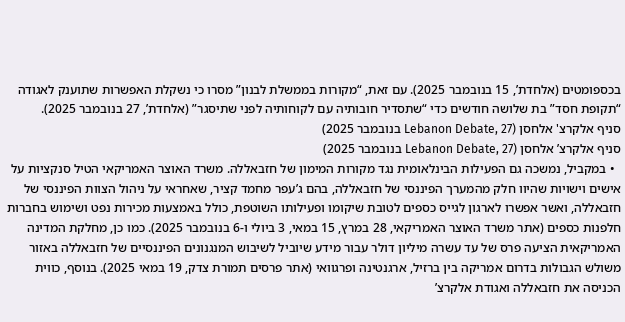בכספומטים (אלחדת’, 15 בנובמבר 2025). עם זאת, “מקורות בממשלת לבנון” מסרו כי נשקלת האפשרות שתוענק לאגודה “תקופת חסד” בת שלושה חודשים כדי “שתסדיר חובותיה עם לקוחותיה לפני שתיסגר” (אלחדת’, 27 בנובמבר 2025).
סניף אלקרצ' אלחסן (Lebanon Debate, 27 בנובמבר 2025)
סניף אלקרצ’ אלחסן (Lebanon Debate, 27 בנובמבר 2025)
  • במקביל, נמשכה גם הפעילות הבינלאומית נגד מקורות המימון של חזבאללה. משרד האוצר האמריקאי הטיל סנקציות על אישים וישויות שהיוו חלק מהמערך הפיננסי של חזבאללה, בהם ג’עפר מחמד קציר, שאחראי על ניהול הצוות הפיננסי של חזבאללה, ואשר אפשרו לארגון לגייס כספים לטובת שיקומו ופעילותו השוטפת, כולל באמצעות מכירות נפט ושימוש בחברות חלפנות כספים (אתר משרד האוצר האמריקאי, 28 במרץ, 15 במאי, 3 ביולי ו-6 בנובמבר 2025). כמו כן, מחלקת המדינה האמריקאית הציעה פרס של עד עשרה מיליון דולר עבור מידע שיוביל לשיבוש המנגנונים הפיננסיים של חזבאללה באזור משולש הגבולות בדרום אמריקה בין ברזיל, ארגנטינה ופרגוואי (אתר פרסים תמורת צדק, 19 במאי 2025). בנוסף, כווית הכניסה את חזבאללה ואגודת אלקרצ’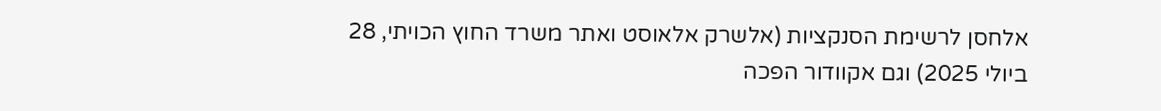אלחסן לרשימת הסנקציות (אלשרק אלאוסט ואתר משרד החוץ הכויתי, 28 ביולי 2025) וגם אקוודור הפכה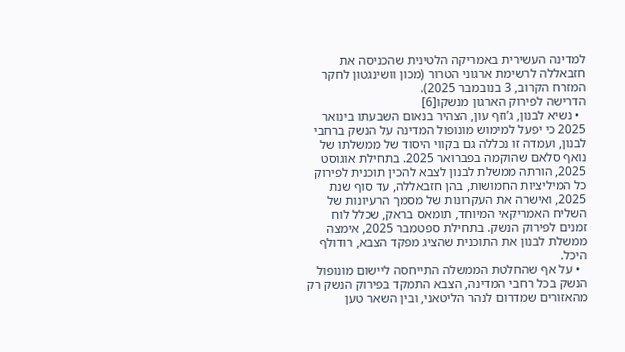למדינה העשירית באמריקה הלטינית שהכניסה את חזבאללה לרשימת ארגוני הטרור (מכון וושינגטון לחקר המזרח הקרוב, 3 בנובמבר 2025).
הדרישה לפירוק הארגון מנשקו[6]
  • נשיא לבנון, ג’וזף עון, הצהיר בנאום השבעתו בינואר 2025 כי יפעל למימוש מונופול המדינה על הנשק ברחבי לבנון, ועמדה זו נכללה גם בקווי היסוד של ממשלתו של נואף סלאם שהוקמה בפברואר 2025. בתחילת אוגוסט 2025, הורתה ממשלת לבנון לצבא להכין תוכנית לפירוק כל המיליציות החמושות, בהן חזבאללה, עד סוף שנת 2025, ואישרה את העקרונות של מסמך הרעיונות של השליח האמריקאי המיוחד, תומאס בראק, שכלל לוח זמנים לפירוק הנשק. בתחילת ספטמבר 2025, אימצה ממשלת לבנון את התוכנית שהציג מפקד הצבא, רודולף היכל.
  • על אף שהחלטת הממשלה התייחסה ליישום מונופול הנשק בכל רחבי המדינה, הצבא התמקד בפירוק הנשק רק מהאזורים שמדרום לנהר הליטאני, ובין השאר טען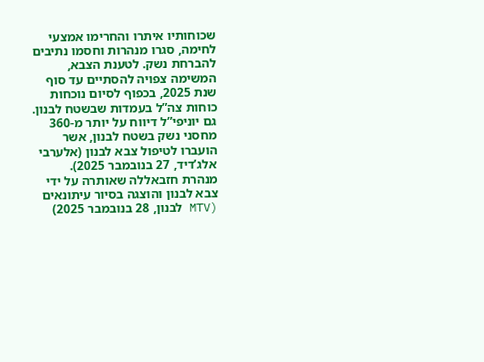שכוחותיו איתרו והחרימו אמצעי לחימה, סגרו מנהרות וחסמו נתיבים להברחת נשק. לטענת הצבא, המשימה צפויה להסתיים עד סוף שנת 2025, בכפוף לסיום נוכחות כוחות צה”ל בעמדות שבשטח לבנון. גם יוניפי”ל דיווח על יותר מ-360 מחסני נשק בשטח לבנון, אשר הועברו לטיפול צבא לבנון (אלערבי אלג’דיד, 27 בנובמבר 2025).
מנהרת חזבאללה שאותרה על ידי צבא לבנון והוצגה בסיור עיתונאים (MTV לבנון, 28 בנובמבר 2025)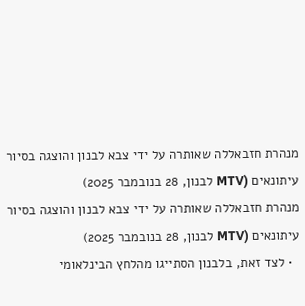מנהרת חזבאללה שאותרה על ידי צבא לבנון והוצגה בסיור עיתונאים (MTV לבנון, 28 בנובמבר 2025)
מנהרת חזבאללה שאותרה על ידי צבא לבנון והוצגה בסיור עיתונאים (MTV לבנון, 28 בנובמבר 2025)
  • לצד זאת, בלבנון הסתייגו מהלחץ הבינלאומי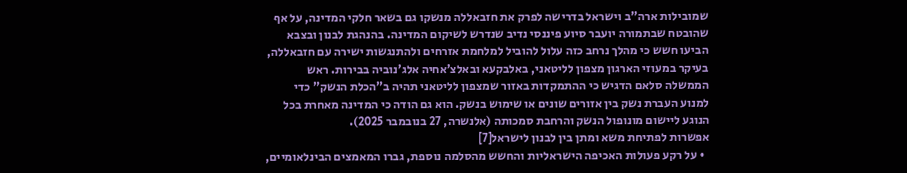שמובילות ארה”ב וישראל בדרישה לפרק את חזבאללה מנשקו גם בשאר חלקי המדינה, על אף שהובטח שבתמורה יועבר סיוע פיננסי נדיב שנדרש לשיקום המדינה. בהנהגת לבנון ובצבא הביעו חשש כי מהלך נרחב כזה עלול להוביל למלחמת אזרחים ולהתנגשות ישירה עם חזבאללה, בעיקר במעוזי הארגון מצפון לליטאני, באלבקעא ובאלצ’אחיה אלג’נוביה בבירות. ראש הממשלה סלאם הדגיש כי ההתמקדות באזור שמצפון לליטאני תהיה ב”הכלת הנשק” כדי למנוע העברת נשק בין אזורים שונים או שימוש בנשק. הוא גם הודה כי המדינה מאחרת בכל הנוגע ליישום מונופול הנשק והרחבת סמכותה (אלנשרה, 27 בנובמבר 2025).
אפשרות לפתיחת משא ומתן בין לבנון לישראל[7]
  • על רקע פעולות האכיפה הישראליות והחשש מהסלמה נוספת, גברו המאמצים הבינלאומיים,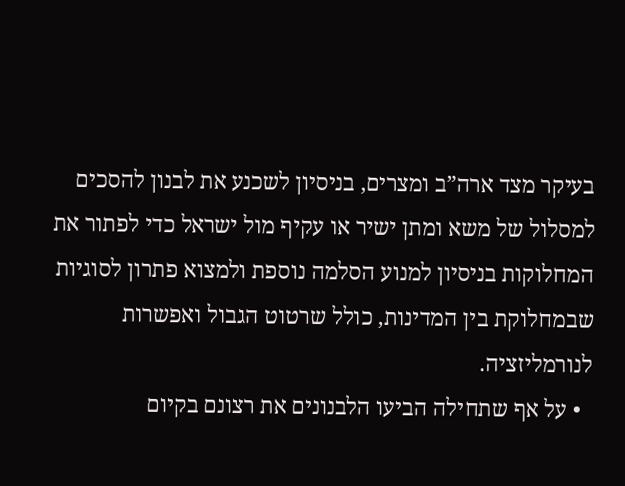בעיקר מצד ארה”ב ומצרים, בניסיון לשכנע את לבנון להסכים למסלול של משא ומתן ישיר או עקיף מול ישראל כדי לפתור את המחלוקות בניסיון למנוע הסלמה נוספת ולמצוא פתרון לסוגיות שבמחלוקת בין המדינות, כולל שרטוט הגבול ואפשרות לנורמליזציה.
  • על אף שתחילה הביעו הלבנונים את רצונם בקיום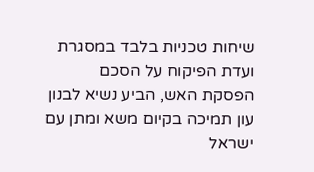שיחות טכניות בלבד במסגרת ועדת הפיקוח על הסכם הפסקת האש, הביע נשיא לבנון עון תמיכה בקיום משא ומתן עם ישראל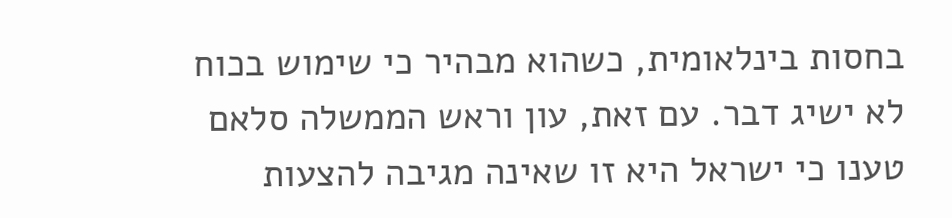בחסות בינלאומית, כשהוא מבהיר כי שימוש בכוח לא ישיג דבר. עם זאת, עון וראש הממשלה סלאם טענו כי ישראל היא זו שאינה מגיבה להצעות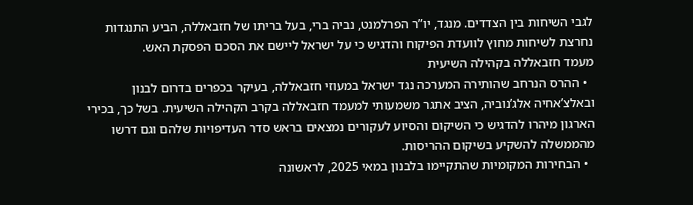לגבי השיחות בין הצדדים. מנגד, יו”ר הפרלמנט, נביה ברי, בעל בריתו של חזבאללה, הביע התנגדות נחרצת לשיחות מחוץ לוועדת הפיקוח והדגיש כי על ישראל ליישם את הסכם הפסקת האש.
מעמד חזבאללה בקהילה השיעית
  • ההרס הנרחב שהותירה המערכה נגד ישראל במעוזי חזבאללה, בעיקר בכפרים בדרום לבנון ובאלצ’אחיה אלג’נוביה, הציב אתגר משמעותי למעמד חזבאללה בקרב הקהילה השיעית. בשל כך, בכירי הארגון מיהרו להדגיש כי השיקום והסיוע לעקורים נמצאים בראש סדר העדיפויות שלהם וגם דרשו מהממשלה להשקיע בשיקום ההריסות.
  • הבחירות המקומיות שהתקיימו בלבנון במאי 2025, לראשונה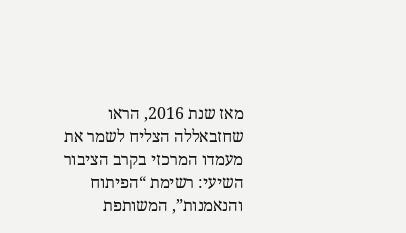מאז שנת 2016, הראו שחזבאללה הצליח לשמר את מעמדו המרכזי בקרב הציבור השיעי: רשימת “הפיתוח והנאמנות”, המשותפת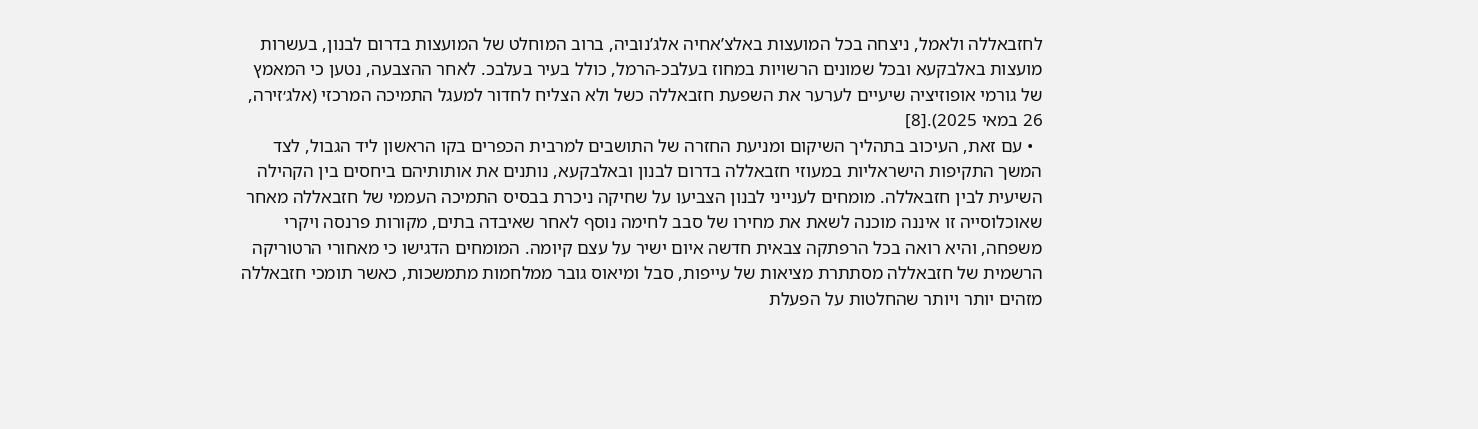לחזבאללה ולאמל, ניצחה בכל המועצות באלצ’אחיה אלג’נוביה, ברוב המוחלט של המועצות בדרום לבנון, בעשרות מועצות באלבקעא ובכל שמונים הרשויות במחוז בעלבכ-הרמל, כולל בעיר בעלבכ. לאחר ההצבעה, נטען כי המאמץ של גורמי אופוזיציה שיעיים לערער את השפעת חזבאללה כשל ולא הצליח לחדור למעגל התמיכה המרכזי (אלג׳זירה, 26 במאי 2025).[8]
  • עם זאת, העיכוב בתהליך השיקום ומניעת החזרה של התושבים למרבית הכפרים בקו הראשון ליד הגבול, לצד המשך התקיפות הישראליות במעוזי חזבאללה בדרום לבנון ובאלבקעא, נותנים את אותותיהם ביחסים בין הקהילה השיעית לבין חזבאללה. מומחים לענייני לבנון הצביעו על שחיקה ניכרת בבסיס התמיכה העממי של חזבאללה מאחר שאוכלוסייה זו איננה מוכנה לשאת את מחירו של סבב לחימה נוסף לאחר שאיבדה בתים, מקורות פרנסה ויקרי משפחה, והיא רואה בכל הרפתקה צבאית חדשה איום ישיר על עצם קיומה. המומחים הדגישו כי מאחורי הרטוריקה הרשמית של חזבאללה מסתתרת מציאות של עייפות, סבל ומיאוס גובר ממלחמות מתמשכות, כאשר תומכי חזבאללה מזהים יותר ויותר שהחלטות על הפעלת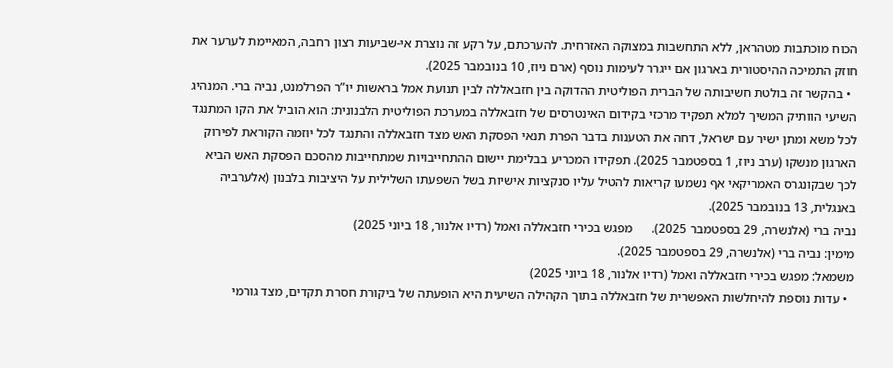הכוח מוכתבות מטהראן, ללא התחשבות במצוקה האזרחית. להערכתם, על רקע זה נוצרת אי-שביעות רצון רחבה, המאיימת לערער את חוזק התמיכה ההיסטורית בארגון אם ייגרר לעימות נוסף (ארם ניוז, 10 בנובמבר 2025).
  • בהקשר זה בולטת חשיבותה של הברית הפוליטית ההדוקה בין חזבאללה לבין תנועת אמל בראשות יו”ר הפרלמנט, נביה ברי. המנהיג השיעי הוותיק המשיך למלא תפקיד מרכזי בקידום האינטרסים של חזבאללה במערכת הפוליטית הלבנונית: הוא הוביל את הקו המתנגד לכל משא ומתן ישיר עם ישראל, דחה את הטענות בדבר הפרת תנאי הפסקת האש מצד חזבאללה והתנגד לכל יוזמה הקוראת לפירוק הארגון מנשקו (ערב ניוז, 1 בספטמבר 2025). תפקידו המכריע בבלימת יישום ההתחייבויות שמתחייבות מהסכם הפסקת האש הביא לכך שבקונגרס האמריקאי אף נשמעו קריאות להטיל עליו סנקציות אישיות בשל השפעתו השלילית על היציבות בלבנון (אלערביה באנגלית, 13 בנובמבר 2025).
נביה ברי (אלנשרה, 29 בספטמבר 2025).      מפגש בכירי חזבאללה ואמל (רדיו אלנור, 18 ביוני 2025)
מימין: נביה ברי (אלנשרה, 29 בספטמבר 2025).
משמאל: מפגש בכירי חזבאללה ואמל (רדיו אלנור, 18 ביוני 2025)
  • עדות נוספת להיחלשות האפשרית של חזבאללה בתוך הקהילה השיעית היא הופעתה של ביקורת חסרת תקדים, מצד גורמי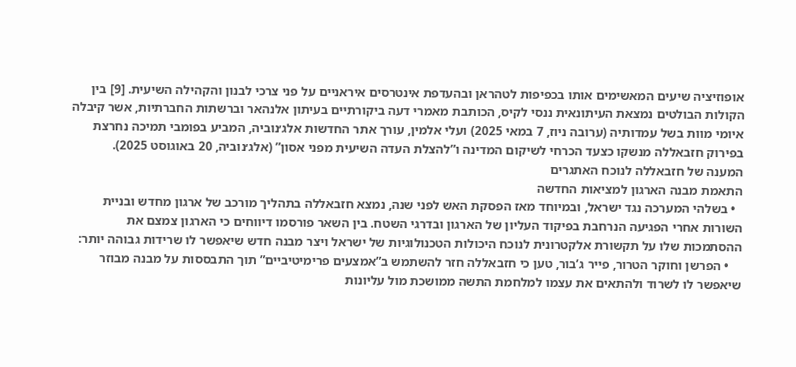אופוזיציה שיעים המאשימים אותו בכפיפות לטהראן ובהעדפת אינטרסים איראניים על פני צרכי לבנון והקהילה השיעית. [9] בין הקולות הבולטים נמצאת העיתונאית ננסי לקיס, הכותבת מאמרי דעה ביקורתיים בעיתון אלנהאר וברשתות החברתיות, אשר קיבלה איומי מוות בשל עמדותיה (ערובה ניוז, 7 במאי 2025) ועלי אלמין, עורך אתר החדשות אלג׳נוביה, המביע בפומבי תמיכה נחרצת בפירוק חזבאללה מנשקו כצעד הכרחי לשיקום המדינה ו”להצלת העדה השיעית מפני אסון” (אלג׳נוביה, 20 באוגוסט 2025).
המענה של חזבאללה לנוכח האתגרים
התאמת מבנה הארגון למציאות החדשה
  • בשלהי המערכה נגד ישראל, ובמיוחד מאז הפסקת האש לפני שנה, נמצא חזבאללה בתהליך מורכב של ארגון מחדש ובניית השורות אחרי הפגיעה הנרחבת בפיקוד העליון של הארגון ובדרגי השטח. בין השאר פורסמו דיווחים כי הארגון צמצם את ההסתמכות שלו על תקשורת אלקטרונית לנוכח היכולות הטכנולוגיות של ישראל ויצר מבנה חדש שיאפשר לו שרידות גבוהה יותר:
    • הפרשן וחוקר הטרור, פייר ג’בור, טען כי חזבאללה חזר להשתמש ב”אמצעים פרימיטיביים” תוך התבססות על מבנה מבוזר שיאפשר לו לשרוד ולהתאים את עצמו למלחמת התשה ממושכת מול עליונות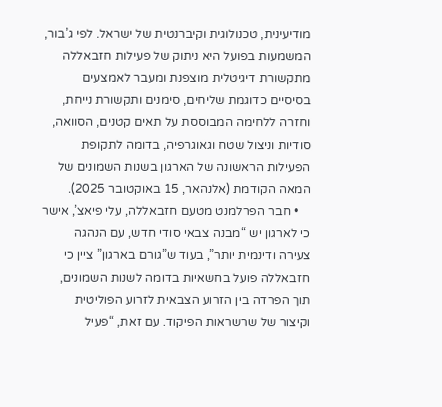מודיעינית, טכנולוגית וקיברנטית של ישראל. לפי ג’בור, המשמעות בפועל היא ניתוק של פעילות חזבאללה מתקשורת דיגיטלית מוצפנת ומעבר לאמצעים בסיסיים כדוגמת שליחים, סימנים ותקשורת נייחת, וחזרה ללחימה המבוססת על תאים קטנים, הסוואה, סודיות וניצול שטח וגאוגרפיה, בדומה לתקופת הפעילות הראשונה של הארגון בשנות השמונים של המאה הקודמת (אלנהאר, 15 באוקטובר 2025).
    • חבר הפרלמנט מטעם חזבאללה, עלי פיאצ’, אישר כי לארגון יש “מבנה צבאי סודי חדש, עם הנהגה צעירה ודינמית יותר”, בעוד ש”גורם בארגון” ציין כי חזבאללה פועל בחשאיות בדומה לשנות השמונים, תוך הפרדה בין הזרוע הצבאית לזרוע הפוליטית וקיצור של שרשראות הפיקוד. עם זאת, “פעיל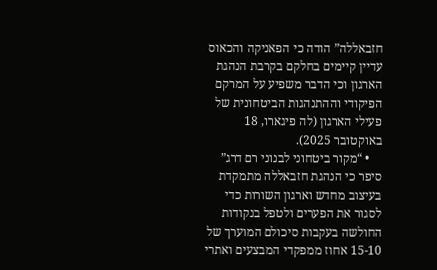חזבאללה” הודה כי הפאניקה והכאוס עדיין קיימים בחלקם בקרבת הנהגת הארגון וכי הדבר משפיע על המרקם הפיקודי וההתנהגות הביטחונית של פעילי הארגון (לה פיגארו, 18 באוקטובר 2025).
    • “מקור ביטחוני לבנוני רם דרג” סיפר כי הנהגת חזבאללה מתמקדת בעיצוב מחדש וארגון השורות כדי לסגור את הפערים ולטפל בנקודות החולשה בעקבות סיכולם המוערך של 15-10 אחוז ממפקדי המבצעים ואתרי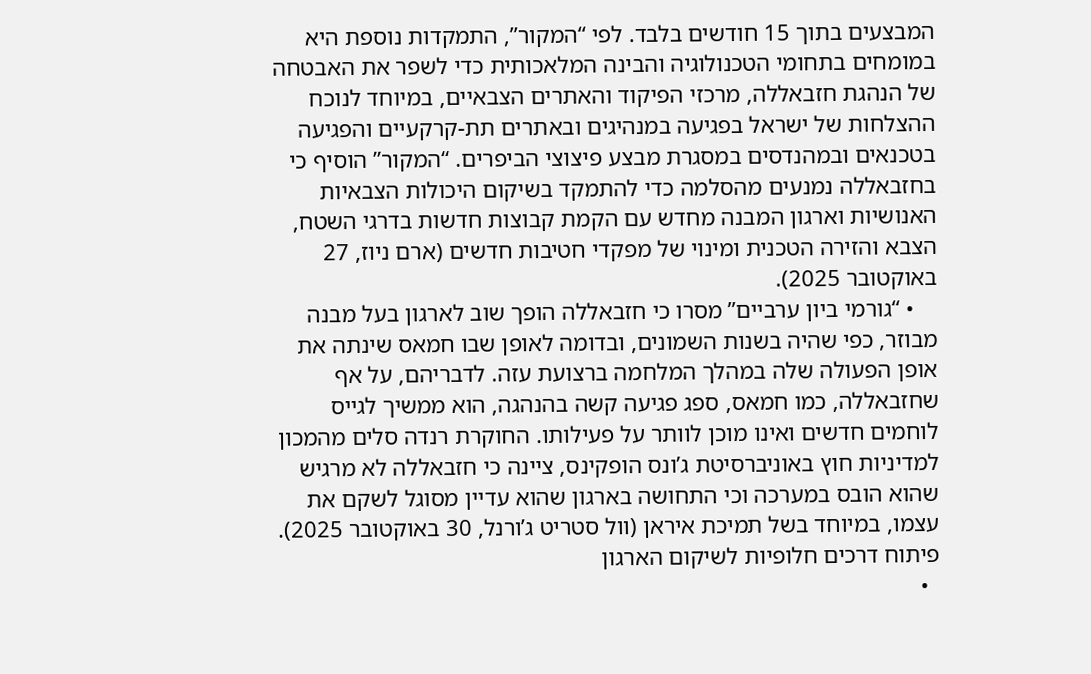המבצעים בתוך 15 חודשים בלבד. לפי “המקור”, התמקדות נוספת היא במומחים בתחומי הטכנולוגיה והבינה המלאכותית כדי לשפר את האבטחה של הנהגת חזבאללה, מרכזי הפיקוד והאתרים הצבאיים, במיוחד לנוכח ההצלחות של ישראל בפגיעה במנהיגים ובאתרים תת-קרקעיים והפגיעה בטכנאים ובמהנדסים במסגרת מבצע פיצוצי הביפרים. “המקור” הוסיף כי בחזבאללה נמנעים מהסלמה כדי להתמקד בשיקום היכולות הצבאיות האנושיות וארגון המבנה מחדש עם הקמת קבוצות חדשות בדרגי השטח, הצבא והזירה הטכנית ומינוי של מפקדי חטיבות חדשים (ארם ניוז, 27 באוקטובר 2025).
    • “גורמי ביון ערביים” מסרו כי חזבאללה הופך שוב לארגון בעל מבנה מבוזר, כפי שהיה בשנות השמונים, ובדומה לאופן שבו חמאס שינתה את אופן הפעולה שלה במהלך המלחמה ברצועת עזה. לדבריהם, על אף שחזבאללה, כמו חמאס, ספג פגיעה קשה בהנהגה, הוא ממשיך לגייס לוחמים חדשים ואינו מוכן לוותר על פעילותו. החוקרת רנדה סלים מהמכון למדיניות חוץ באוניברסיטת ג’ונס הופקינס, ציינה כי חזבאללה לא מרגיש שהוא הובס במערכה וכי התחושה בארגון שהוא עדיין מסוגל לשקם את עצמו, במיוחד בשל תמיכת איראן (וול סטריט ג’ורנל, 30 באוקטובר 2025).
פיתוח דרכים חלופיות לשיקום הארגון
  •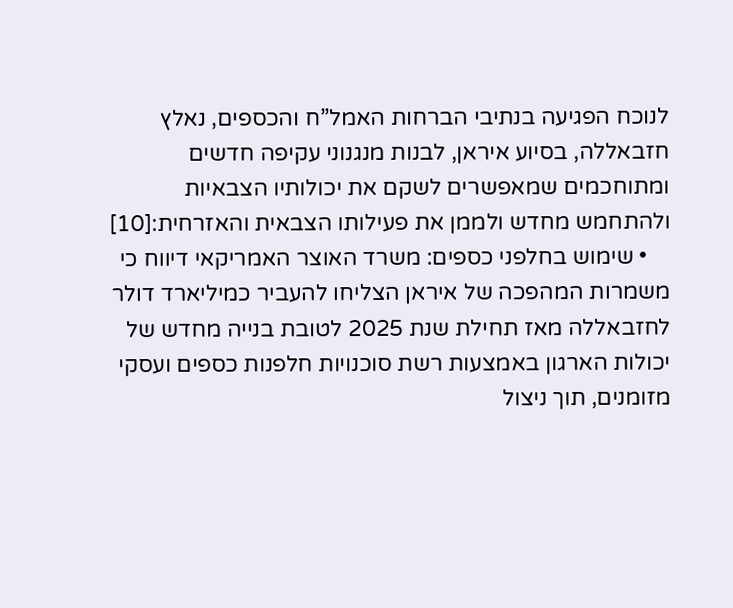לנוכח הפגיעה בנתיבי הברחות האמל”ח והכספים, נאלץ חזבאללה, בסיוע איראן, לבנות מנגנוני עקיפה חדשים ומתוחכמים שמאפשרים לשקם את יכולותיו הצבאיות ולהתחמש מחדש ולממן את פעילותו הצבאית והאזרחית:[10]
    • שימוש בחלפני כספים: משרד האוצר האמריקאי דיווח כי משמרות המהפכה של איראן הצליחו להעביר כמיליארד דולר לחזבאללה מאז תחילת שנת 2025 לטובת בנייה מחדש של יכולות הארגון באמצעות רשת סוכנויות חלפנות כספים ועסקי מזומנים, תוך ניצול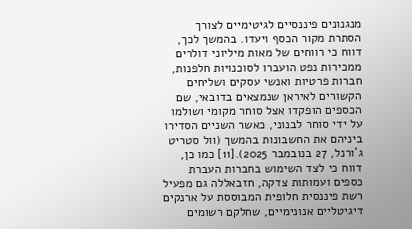מנגנונים פיננסיים לגיטימיים לצורך הסתרת מקור הכסף ויעדו. בהמשך לכך, דווח כי רווחים של מאות מיליוני דולרים ממכירות נפט הועברו לסוכנויות חלפנות, חברות פרטיות ואנשי עסקים ושליחים הקשורים לאיראן שנמצאים בדובאי, שם הכספים הופקדו אצל סוחר מקומי ושולמו על ידי סוחר לבנוני, כאשר השניים הסדירו ביניהם את החשבונות בהמשך (וול סטריט ג’ורנל, 27 בנובמבר 2025).[11] כמו כן, דווח כי לצד השימוש בחברות העברת כספים ועמותות צדקה, חזבאללה גם מפעיל רשת פיננסית חלופית המבוססת על ארנקים דיגיטליים אנונימיים, שחלקם רשומים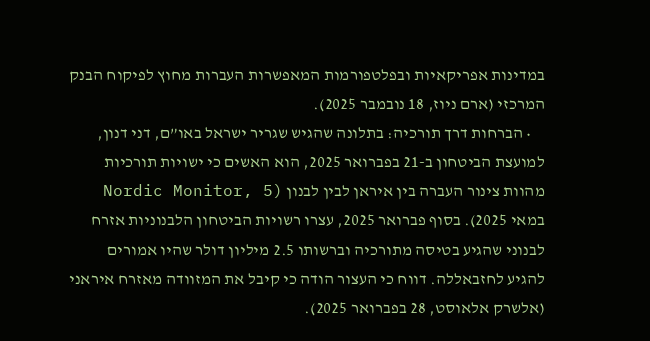במדינות אפריקאיות ובפלטפורמות המאפשרות העברות מחוץ לפיקוח הבנק המרכזי (ארם ניוז, 18 נובמבר 2025).
    • הברחות דרך תורכיה: בתלונה שהגיש שגריר ישראל באו”ם, דני דנון, למועצת הביטחון ב-21 בפברואר 2025, הוא האשים כי ישויות תורכיות מהוות צינור העברה בין איראן לבין לבנון (Nordic Monitor, 5 במאי 2025). בסוף פברואר 2025, עצרו רשויות הביטחון הלבנוניות אזרח לבנוני שהגיע בטיסה מתורכיה וברשותו 2.5 מיליון דולר שהיו אמורים להגיע לחזבאללה. דווח כי העצור הודה כי קיבל את המזוודה מאזרח איראני (אלשרק אלאוסט, 28 בפברואר 2025).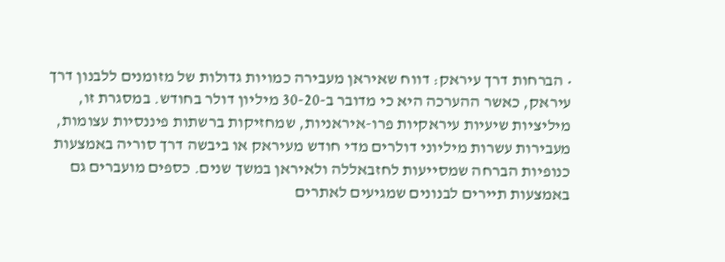• הברחות דרך עיראק: דווח שאיראן מעבירה כמויות גדולות של מזומנים ללבנון דרך עיראק, כאשר ההערכה היא כי מדובר ב-30-20 מיליון דולר בחודש. במסגרת זו, מיליציות שיעיות עיראקיות פרו-איראניות, שמחזיקות ברשתות פיננסיות עצומות, מעבירות עשרות מיליוני דולרים מדי חודש מעיראק או ביבשה דרך סוריה באמצעות כנופיות הברחה שמסייעות לחזבאללה ולאיראן במשך שנים. כספים מועברים גם באמצעות תיירים לבנונים שמגיעים לאתרים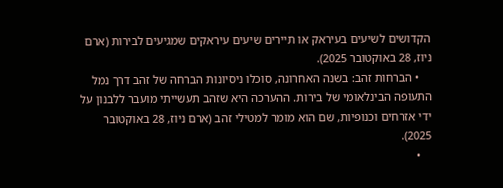הקדושים לשיעים בעיראק או תיירים שיעים עיראקים שמגיעים לבירות (ארם ניוז, 28 באוקטובר 2025).
    • הברחות זהב: בשנה האחרונה, סוכלו ניסיונות הברחה של זהב דרך נמל התעופה הבינלאומי של בירות. ההערכה היא שזהב תעשייתי מועבר ללבנון על ידי אזרחים וכנופיות, שם הוא מומר למטילי זהב (ארם ניוז, 28 באוקטובר 2025).
    •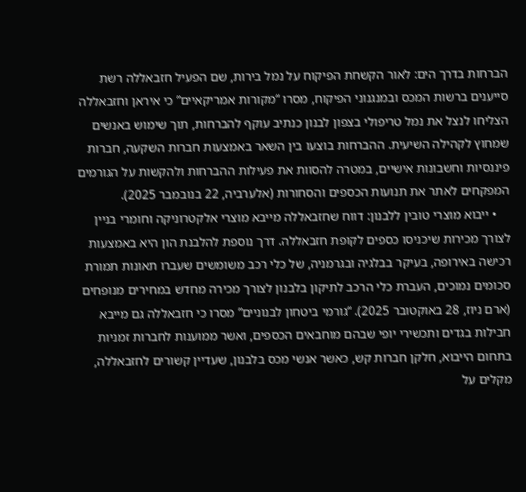הברחות בדרך הים: לאור הקשחת הפיקוח על נמל בירות, שם הפעיל חזבאללה רשת סייענים ברשות המכס ובמנגנוני הפיקוח, מסרו “מקורות אמריקאיים” כי איראן וחזבאללה הצליחו לנצל את נמל טריפולי בצפון לבנון כנתיב עוקף להברחות, תוך שימוש באנשים שמחוץ לקהילה השיעית. ההברחות בוצעו בין השאר באמצעות חברות השקעה, חברות פיננסיות וחשבונות אישיים, במטרה להסוות את פעילות ההברחות ולהקשות על הגורמים המפקחים לאתר את תנועות הכספים והסחורות (אלערביה, 22 בנובמבר 2025).
    • ייבוא מוצרי טובין ללבנון: דווח שחזבאללה מייבא מוצרי אלקטרוניקה וחומרי בניין לצורך מכירות שיכניסו כספים לקופת חזבאללה. דרך נוספת להלבנת הון היא באמצעות רכישה באירופה, בעיקר בבלגיה ובגרמניה, של כלי רכב משומשים שעברו תאונות תמורת סכומים נמוכים, העברת כלי הרכב לתיקון בלבנון לצורך מכירה מחדש במחירים מנופחים (ארם ניוז, 28 באוקטובר 2025). “גורמי ביטחון לבנוניים” מסרו כי חזבאללה גם מייבא חבילות בגדים ותכשירי יופי שבהם מוחבאים הכספים, ואשר ממוענות לחברות זמניות בתחום הייבוא, חלקן חברות קש, כאשר אנשי מכס בלבנון, שעדיין קשורים לחזבאללה, מקלים על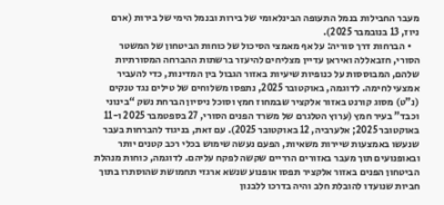מעבר החבילות בנמל התעופה הבינלאומי של בירות ובנמל הימי של בירות (ארם ניוז, 13 בנובמבר 2025).
    • הברחות דרך סוריה: על אף מאמצי הסיכול של כוחות הביטחון של המשטר הסורי, חזבאללה ואיראן עדיין מצליחים להיעזר ברשתות ההברחה המסורתיות שלהם, המבוססות על כנופיות שיעיות באזור הגבול בין המדינות, כדי להעביר אמצעי לחימה. לדוגמה, באוקטובר 2025, נתפסו משלוחים של טילים נגד טנקים (נ”ט) מסוג קורנט באזור אלקציר שבמחוז חמץ וסוכל ניסיון הברחת נשק “בינוני וכבד” בעיר חמץ (ערוץ הטלגרם של משרד הפנים הסורי, 27 בספטמבר 2025 ו-11 באוקטובר 2025; אלערביה, 12 באוקטובר 2025). עם זאת, בניגוד להברחות בעבר שנעשו באמצעות שיירות משאיות, הפעם נעשה שימוש בכלי רכב קטנים יותר ובאופנועים תוך מעבר באזורים הרריים שקשה לפקח עליהם. לדוגמה, כוחות מנהלת הביטחון הפנים באזור אלקציר תפסו אופנוע שנשא ארגזי תחמושת שהוסתרו בתוך חביות שנועדו להובלת חלב והיה בדרכו ללבנון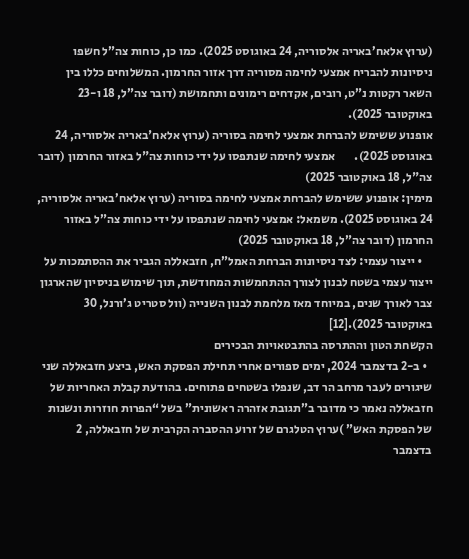(ערוץ אלאח’באריה אלסוריה, 24 באוגוסט 2025). כמו כן, כוחות צה”ל חשפו ניסיונות להבריח אמצעי לחימה מסוריה דרך אזור החרמון. המשלוחים כללו בין השאר רקטות נ”ט, רובים, אקדחים רימונים ותחמושת (דובר צה”ל, 18 ו-23 באוקטובר 2025).
אופנוע ששימש להברחת אמצעי לחימה בסוריה (ערוץ אלאח'באריה אלסוריה, 24 באוגוסט 2025).        אמצעי לחימה שנתפסו על ידי כוחות צה"ל באזור החרמון (דובר צה"ל, 18 באוקטובר 2025)
מימין: אופנוע ששימש להברחת אמצעי לחימה בסוריה (ערוץ אלאח’באריה אלסוריה, 24 באוגוסט 2025). משמאל: אמצעי לחימה שנתפסו על ידי כוחות צה”ל באזור החרמון (דובר צה”ל, 18 באוקטובר 2025)
    • ייצור עצמי: לצד ניסיונות הברחת האמל”ח, חזבאללה הגביר את ההסתמכות על ייצור עצמי בשטח לבנון לצורך ההתחמשות המחודשת, תוך שימוש בניסיון שהארגון צבר לאורך שנים, במיוחד מאז מלחמת לבנון השנייה (וול סטריט ג’ורנל, 30 באוקטובר 2025).[12]
הקשחת הטון וההתרסה בהתבטאויות הבכירים
  • ב-2 בדצמבר 2024, ימים ספורים אחרי תחילת הפסקת האש, ביצע חזבאללה שני שיגורים לעבר מרחב הר דב, שנפלו בשטחים פתוחים. בהודעת קבלת האחריות של חזבאללה נאמר כי מדובר ב”תגובת אזהרה ראשונית” בשל “הפרות חוזרות ונשנות של הפסקת האש” )ערוץ הטלגרם של זרוע ההסברה הקרבית של חזבאללה, 2 בדצמבר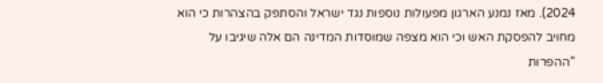2024). מאז נמנע הארגון מפעולות נוספות נגד ישראל והסתפק בהצהרות כי הוא מחויב להפסקת האש וכי הוא מצפה שמוסדות המדינה הם אלה שיגיבו על “ההפרות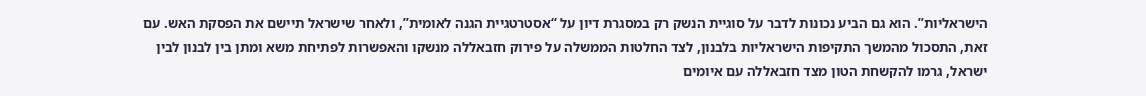הישראליות”. הוא גם הביע נכונות לדבר על סוגיית הנשק רק במסגרת דיון על “אסטרטגיית הגנה לאומית”, ולאחר שישראל תיישם את הפסקת האש. עם זאת, התסכול מהמשך התקיפות הישראליות בלבנון, לצד החלטות הממשלה על פירוק חזבאללה מנשקו והאפשרות לפתיחת משא ומתן בין לבנון לבין ישראל, גרמו להקשחת הטון מצד חזבאללה עם איומים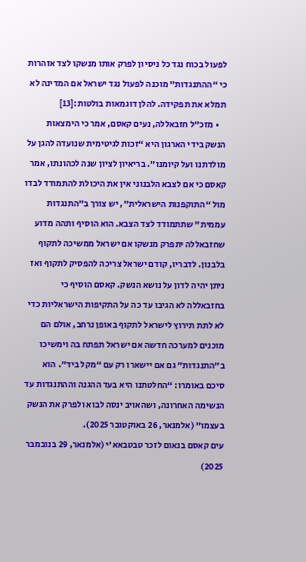לפעול בכוח נגד כל ניסיון לפרק אותו מנשקו לצד אזהרות כי “ההתנגדות” מוכנה לפעול נגד ישראל אם המדינה לא תמלא את תפקידה. להלן דוגמאות בולטות:[13]
    • מזכ”ל חזבאללה, נעים קאסם, אמר כי הימצאות הנשק בידי הארגון היא “זכות לגיטימית שנועדה להגן על מולדתנו ועל קיומנו”. בריאיון לציון שנה לכהונתו, אמר קאסם כי אם לצבא הלבנוני אין את היכולת להתמודד לבדו מול “התוקפנות הישראלית”, יש צורך ב”התנגדות עממית” שתתמודד לצד הצבא. הוא הוסיף ותהה מדוע שחזבאללה יתפרק מנשקו אם ישראל ממשיכה לתקוף בלבנון. לדבריו, קודם ישראל צריכה להפסיק לתקוף ואז ניתן יהיה לדון על נושא הנשק. קאסם הוסיף כי בחזבאללה לא הגיבו עד כה על התקיפות הישראליות כדי לא לתת תירוץ לישראל לתקוף באופן נרחב, אולם הם מוכנים למערכה חדשה אם ישראל תפתח בה וימשיכו ב”התנגדות” גם אם יישארו רק עם “מקל ביד”. הוא סיכם באומרו: “החלטתנו היא בעד ההגנה וההתנגדות עד הנשימה האחרונה, ושהאויב ינסה לבוא ולפרק את הנשק בעצמו” (אלמנאר, 26 באוקטובר 2025).
עים קאסם בנאום לזכר טבטבאא'י (אלמנאר, 29 בנובמבר 2025)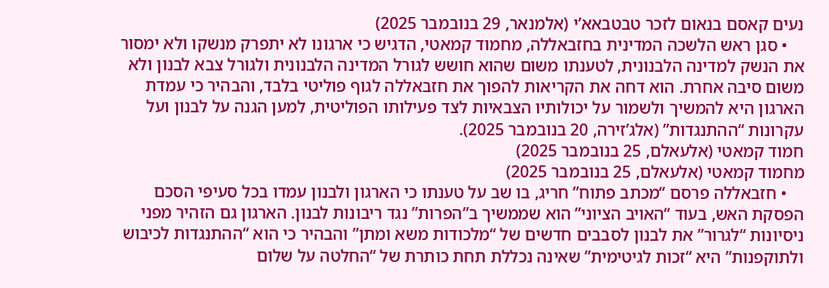נעים קאסם בנאום לזכר טבטבאא’י (אלמנאר, 29 בנובמבר 2025)
    • סגן ראש הלשכה המדינית בחזבאללה, מחמוד קמאטי, הדגיש כי ארגונו לא יתפרק מנשקו ולא ימסור את הנשק למדינה הלבנונית, לטענתו משום שהוא חושש לגורל המדינה הלבנונית ולגורל צבא לבנון ולא משום סיבה אחרת. הוא דחה את הקריאות להפוך את חזבאללה לגוף פוליטי בלבד, והבהיר כי עמדת הארגון היא להמשיך ולשמור על יכולותיו הצבאיות לצד פעילותו הפוליטית, למען הגנה על לבנון ועל עקרונות “ההתנגדות” (אלג’זירה, 20 בנובמבר 2025).
חמוד קמאטי (אלעאלם, 25 בנובמבר 2025)
מחמוד קמאטי (אלעאלם, 25 בנובמבר 2025)
    • חזבאללה פרסם “מכתב פתוח” חריג, בו שב על טענתו כי הארגון ולבנון עמדו בכל סעיפי הסכם הפסקת האש, בעוד “האויב הציוני” הוא שממשיך ב”הפרות” נגד ריבונות לבנון. הארגון גם הזהיר מפני ניסיונות “לגרור” את לבנון לסבבים חדשים של “מלכודות משא ומתן” והבהיר כי הוא “ההתנגדות לכיבוש ולתוקפנות” היא “זכות לגיטימית” שאינה נכללת תחת כותרת של “החלטה על שלום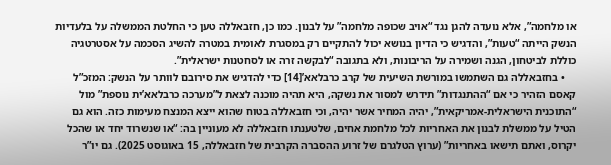או מלחמה”, אלא נועדה להגן נגד “אויב שכופה מלחמה” על לבנון. כמו כן, חזבאללה טען כי החלטת הממשלה על בלעדיות הנשק הייתה “טעות”, והדגיש כי הדיון בנושא יכול להתקיים רק במסגרת לאומית במטרה להשיג הסכמה על אסטרטגיה כוללת לביטחון, הגנה ושמירה על הריבונות, ולא בתגובה “לבקשה זרה או לסחטנות ישראלית”.
    • בחזבאללה גם השתמשו במורשת השיעית של קרב כרבלאא’[14] כדי להדגיש את סירובם לוותר על הנשק: המזכ”ל קאסם הזהיר כי אם “ההתנגדות” תידרש למסור את נשקה, היא תהיה מוכנה לצאת ל”מערכה כרבלאא’ית נוספת” מול “התוכנית הישראלית-אמריקאית”, יהיה המחיר אשר יהיה, וכי חזבאללה בטוח שהוא ייצא המנצח מעימות כזה. הוא גם הטיל על ממשלת לבנון את האחריות לכל מלחמת אחים, שלטענתו חזבאללה לא מעוניין בה: “או שנשרוד יחד או שהכל יקרוס, ואתם תישאו באחריות” (ערוץ הטלגרם של זרוע ההסברה הקרבית של חזבאללה, 15 באוגוסט 2025). גם יו”ר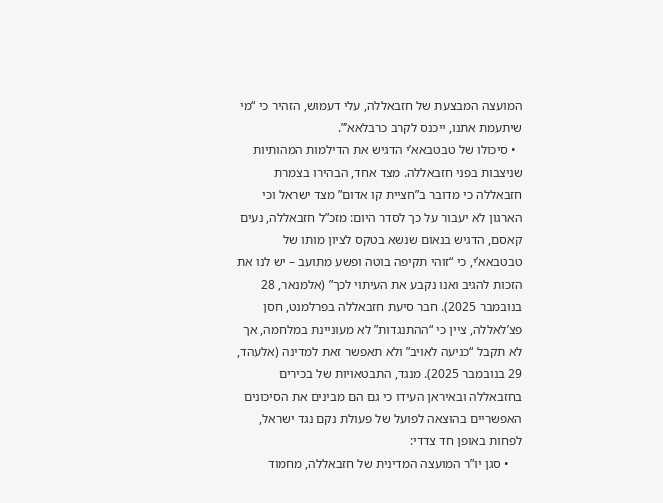המועצה המבצעת של חזבאללה, עלי דעמוש, הזהיר כי “מי שיתעמת אתנו, ייכנס לקרב כרבלאא’”.
  • סיכולו של טבטבאא’י הדגיש את הדילמות המהותיות שניצבות בפני חזבאללה. מצד אחד, הבהירו בצמרת חזבאללה כי מדובר ב”חציית קו אדום” מצד ישראל וכי הארגון לא יעבור על כך לסדר היום: מזכ”ל חזבאללה, נעים קאסם, הדגיש בנאום שנשא בטקס לציון מותו של טבטבאא’י, כי “זוהי תקיפה בוטה ופשע מתועב – יש לנו את הזכות להגיב ואנו נקבע את העיתוי לכך” (אלמנאר, 28 בנובמבר 2025). חבר סיעת חזבאללה בפרלמנט, חסן פצ’לאללה, ציין כי “ההתנגדות” לא מעוניינת במלחמה, אך לא תקבל “כניעה לאויב” ולא תאפשר זאת למדינה (אלעהד, 29 בנובמבר 2025). מנגד, התבטאויות של בכירים בחזבאללה ובאיראן העידו כי גם הם מבינים את הסיכונים האפשריים בהוצאה לפועל של פעולת נקם נגד ישראל, לפחות באופן חד צדדי:
    • סגן יו”ר המועצה המדינית של חזבאללה, מחמוד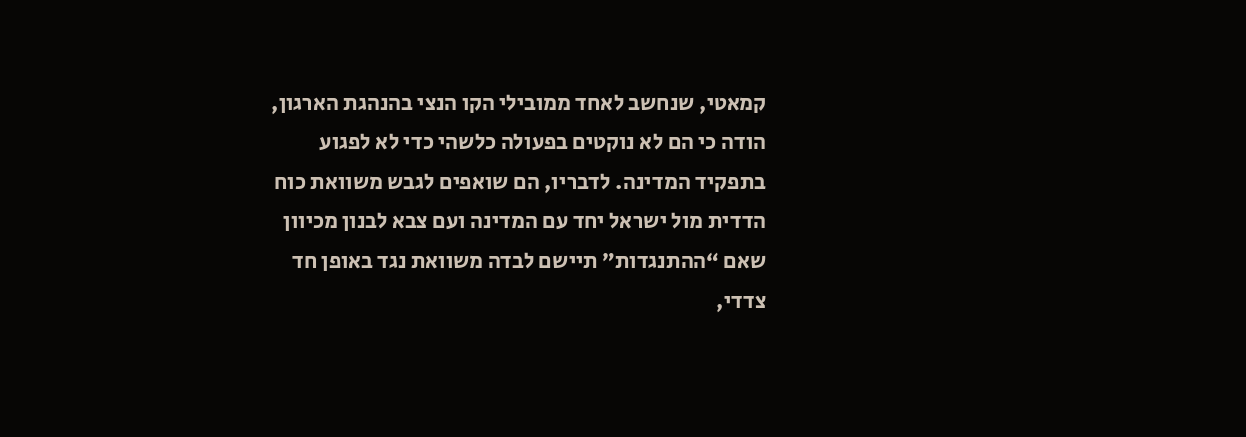קמאטי, שנחשב לאחד ממובילי הקו הנצי בהנהגת הארגון, הודה כי הם לא נוקטים בפעולה כלשהי כדי לא לפגוע בתפקיד המדינה. לדבריו, הם שואפים לגבש משוואת כוח הדדית מול ישראל יחד עם המדינה ועם צבא לבנון מכיוון שאם “ההתנגדות” תיישם לבדה משוואת נגד באופן חד צדדי,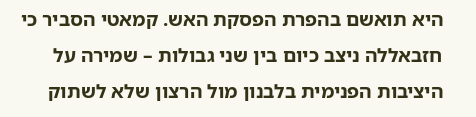היא תואשם בהפרת הפסקת האש. קמאטי הסביר כי חזבאללה ניצב כיום בין שני גבולות – שמירה על היציבות הפנימית בלבנון מול הרצון שלא לשתוק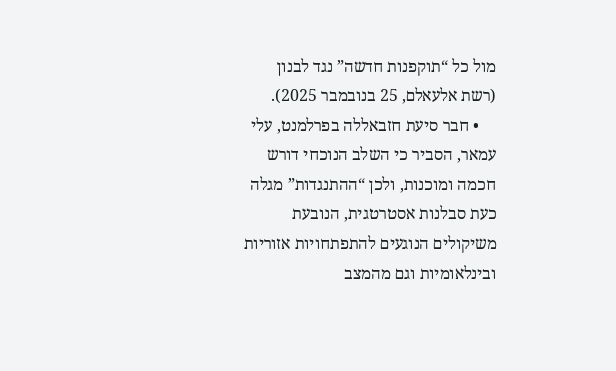מול כל “תוקפנות חדשה” נגד לבנון (רשת אלעאלם, 25 בנובמבר 2025).
    • חבר סיעת חזבאללה בפרלמנט, עלי עמאר, הסביר כי השלב הנוכחי דורש חכמה ומוכנות, ולכן “ההתנגדות” מגלה כעת סבלנות אסטרטגית, הנובעת משיקולים הנוגעים להתפתחויות אזוריות ובינלאומיות וגם מהמצב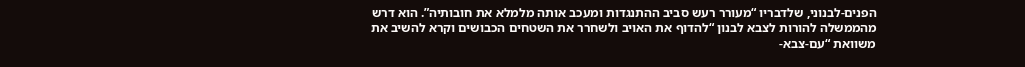הפנים-לבנוני, שלדבריו “מעורר רעש סביב ההתנגדות ומעכב אותה מלמלא את חובותיה”. הוא דרש מהממשלה להורות לצבא לבנון “להדוף את האויב ולשחרר את השטחים הכבושים וקרא להשיב את משוואת “עם-צבא-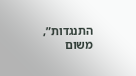התנגדות”, משום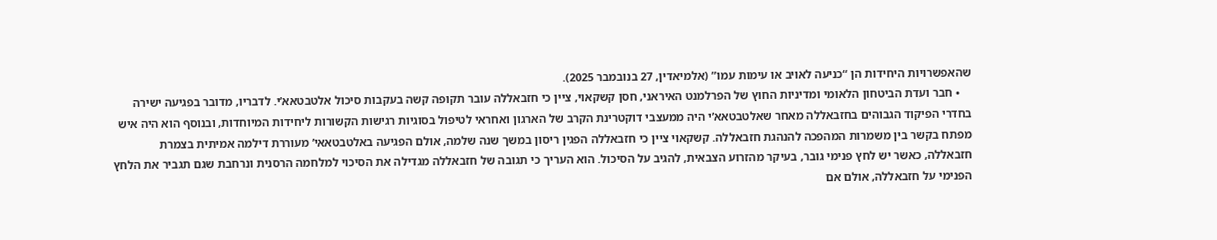שהאפשרויות היחידות הן “כניעה לאויב או עימות עמו” (אלמיאדין, 27 בנובמבר 2025).
    • חבר ועדת הביטחון הלאומי ומדיניות החוץ של הפרלמנט האיראני, חסן קשקאוי, ציין כי חזבאללה עובר תקופה קשה בעקבות סיכול אלטבטאא’י. לדבריו, מדובר בפגיעה ישירה בחדרי הפיקוד הגבוהים בחזבאללה מאחר שאלטבטאא’י היה ממעצבי דוקטרינת הקרב של הארגון ואחראי לטיפול בסוגיות רגישות הקשורות ליחידות המיוחדות, ובנוסף הוא היה איש מפתח בקשר בין משמרות המהפכה להנהגת חזבאללה. קשקאוי ציין כי חזבאללה הפגין ריסון במשך שנה שלמה, אולם הפגיעה באלטבטאאי’ מעוררת דילמה אמיתית בצמרת חזבאללה, כאשר יש לחץ פנימי גובר, בעיקר מהזרוע הצבאית, להגיב על הסיכול. הוא העריך כי תגובה של חזבאללה מגדילה את הסיכוי למלחמה הרסנית ונרחבת שגם תגביר את הלחץ הפנימי על חזבאללה, אולם אם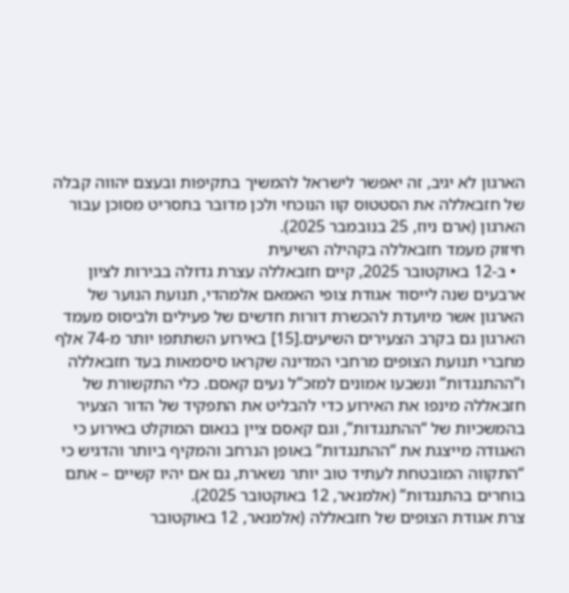הארגון לא יגיב, זה יאפשר לישראל להמשיך בתקיפות ובעצם יהווה קבלה של חזבאללה את הסטטוס קוו הנוכחי ולכן מדובר בתסריט מסוכן עבור הארגון (ארם ניוז, 25 בנובמבר 2025).
חיזוק מעמד חזבאללה בקהילה השיעית
  • ב-12 באוקטובר 2025, קיים חזבאללה עצרת גדולה בבירות לציון ארבעים שנה לייסוד אגודת צופי האמאם אלמהדי, תנועת הנוער של הארגון אשר מיועדת להכשרת דורות חדשים של פעילים ולביסוס מעמד הארגון גם בקרב הצעירים השיעים.[15] באירוע השתתפו יותר מ-74 אלף מחברי תנועת הצופים מרחבי המדינה שקראו סיסמאות בעד חזבאללה ו”ההתנגדות” ונשבעו אמונים למזכ”ל נעים קאסם. כלי התקשורת של חזבאללה מינפו את האירוע כדי להבליט את התפקיד של הדור הצעיר בהמשכיות של “ההתנגדות”, וגם קאסם ציין בנאום המוקלט באירוע כי האגודה מייצגת את “ההתנגדות” באופן הנרחב והמקיף ביותר והדגיש כי “התקווה המובטחת לעתיד טוב יותר נשארת, גם אם יהיו קשיים – אתם בוחרים בהתנגדות” (אלמנאר, 12 באוקטובר 2025).
צרת אגודת הצופים של חזבאללה (אלמנאר, 12 באוקטובר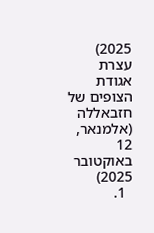2025)
עצרת אגודת הצופים של חזבאללה (אלמנאר, 12 באוקטובר 2025)
  1.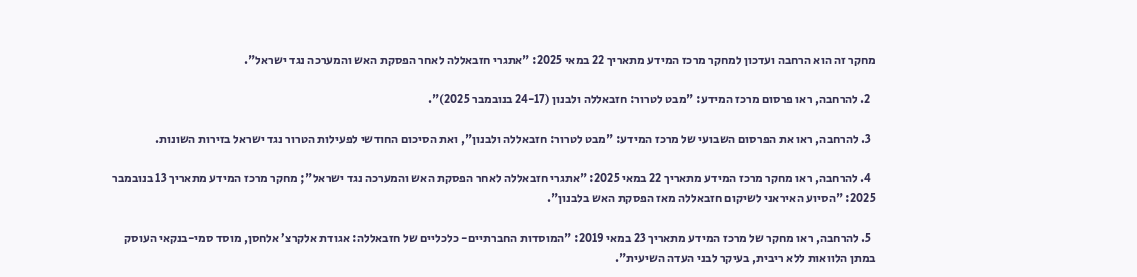מחקר זה הוא הרחבה ועדכון למחקר מרכז המידע מתאריך 22 במאי 2025: "אתגרי חזבאללה לאחר הפסקת האש והמערכה נגד ישראל".

  2. להרחבה, ראו פרסום מרכז המידע: "מבט לטרור: חזבאללה ולבנון (24-17 בנובמבר 2025)".

  3. להרחבה, ראו את הפרסום השבועי של מרכז המידע: "מבט לטרור: חזבאללה ולבנון", ואת הסיכום החודשי לפעילות הטרור נגד ישראל בזירות השונות.

  4. להרחבה, ראו מחקר מרכז המידע מתאריך 22 במאי 2025: "אתגרי חזבאללה לאחר הפסקת האש והמערכה נגד ישראל"; מחקר מרכז המידע מתאריך 13 בנובמבר 2025: "הסיוע האיראני לשיקום חזבאללה מאז הפסקת האש בלבנון".

  5. להרחבה, ראו מחקר של מרכז המידע מתאריך 23 במאי 2019: "המוסדות החברתיים- כלכליים של חזבאללה: אגודת אלקרצ’ אלחסן, מוסד סמי-בנקאי העוסק במתן הלוואות ללא ריבית, בעיקר לבני העדה השיעית".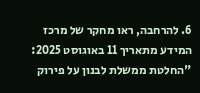6. להרחבה, ראו מחקר של מרכז המידע מתאריך 11 באוגוסט 2025: "החלטת ממשלת לבנון על פירוק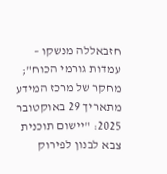חזבאללה מנשקו – עמדות גורמי הכוח"; מחקר של מרכז המידע מתאריך 29 באוקטובר 2025: "יישום תוכנית צבא לבנון לפירוק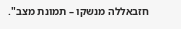חזבאללה מנשקו – תמונת מצב".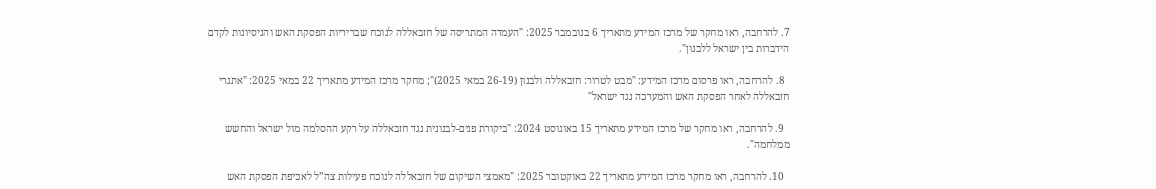7. להרחבה, ראו מחקר של מרכז המידע מתאריך 6 בנובמבר 2025: "העמדה המתריסה של חזבאללה לנוכח שבריריות הפסקת האש והניסיונות לקדם הידברות בין ישראל ללבנון".

  8. להרחבה, ראו פרסום מרכז המידע: "מבט לטרור: חזבאללה ולבנון (26-19 במאי 2025)"; מחקר מרכז המידע מתאריך 22 במאי 2025: "אתגרי חזבאללה לאחר הפסקת האש והמערכה נגד ישראל"

  9. להרחבה, ראו מחקר של מרכז המידע מתאריך 15 באוגוסט 2024: "ביקורת פנים-לבנונית נגד חזבאללה על רקע ההסלמה מול ישראל והחשש ממלחמה".

  10. להרחבה, ראו מחקר מרכז המידע מתאריך 22 באוקטובר 2025: "מאמצי השיקום של חזבאללה לנוכח פעילות צה”ל לאכיפת הפסקת האש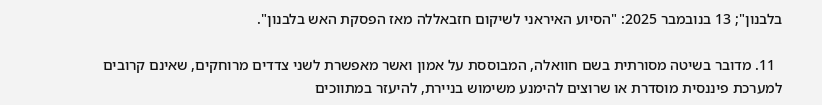בלבנון"; 13 בנובמבר 2025: "הסיוע האיראני לשיקום חזבאללה מאז הפסקת האש בלבנון".

  11. מדובר בשיטה מסורתית בשם חוואלה, המבוססת על אמון ואשר מאפשרת לשני צדדים מרוחקים, שאינם קרובים למערכת פיננסית מוסדרת או שרוצים להימנע משימוש בניירת, להיעזר במתווכים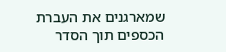שמארגנים את העברת הכספים תוך הסדר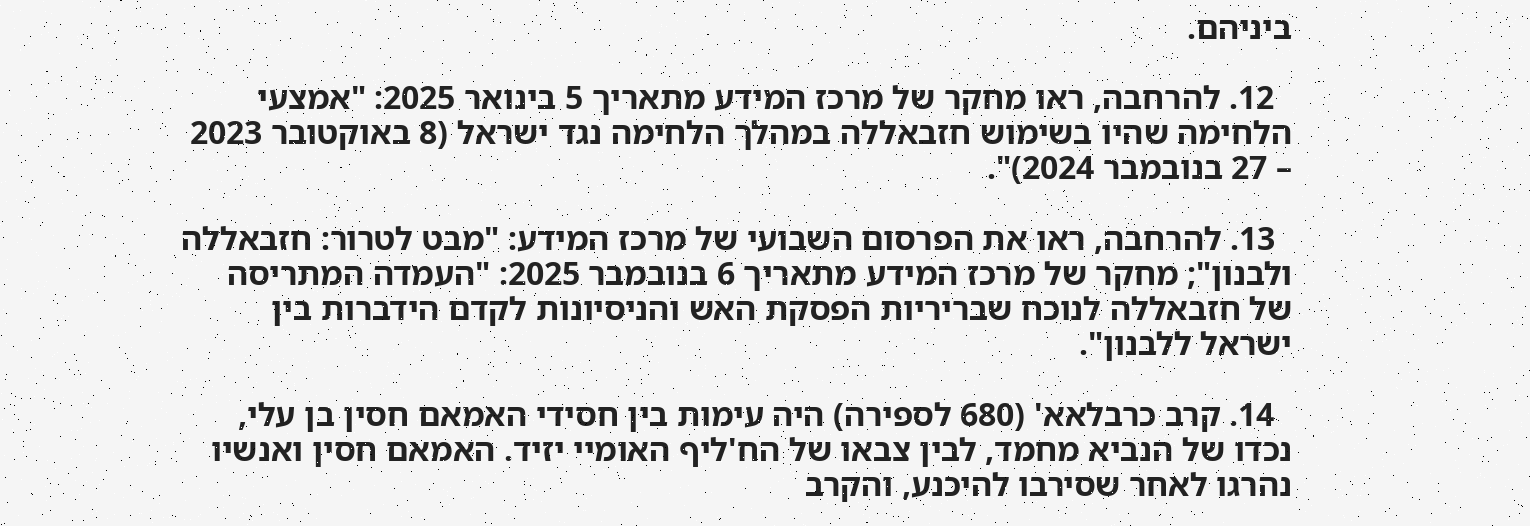ביניהם.

  12. להרחבה, ראו מחקר של מרכז המידע מתאריך 5 בינואר 2025: "אמצעי הלחימה שהיו בשימוש חזבאללה במהלך הלחימה נגד ישראל (8 באוקטובר 2023 – 27 בנובמבר 2024)".

  13. להרחבה, ראו את הפרסום השבועי של מרכז המידע: "מבט לטרור: חזבאללה ולבנון"; מחקר של מרכז המידע מתאריך 6 בנובמבר 2025: "העמדה המתריסה של חזבאללה לנוכח שבריריות הפסקת האש והניסיונות לקדם הידברות בין ישראל ללבנון".

  14. קרב כרבלאא' (680 לספירה) היה עימות בין חסידי האמאם חסין בן עלי, נכדו של הנביא מחמד, לבין צבאו של הח'ליף האומיי יזיד. האמאם חסין ואנשיו נהרגו לאחר שסירבו להיכנע, והקרב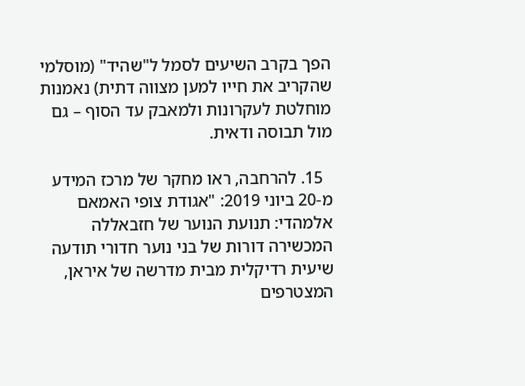הפך בקרב השיעים לסמל ל"שהיד" (מוסלמי שהקריב את חייו למען מצווה דתית) נאמנות מוחלטת לעקרונות ולמאבק עד הסוף – גם מול תבוסה ודאית.

  15. להרחבה, ראו מחקר של מרכז המידע מ-20 ביוני 2019: "אגודת צופי האמאם אלמהדי: תנועת הנוער של חזבאללה המכשירה דורות של בני נוער חדורי תודעה שיעית רדיקלית מבית מדרשה של איראן, המצטרפים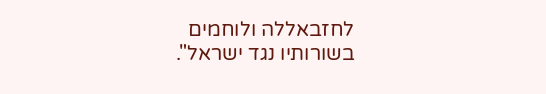לחזבאללה ולוחמים בשורותיו נגד ישראל".